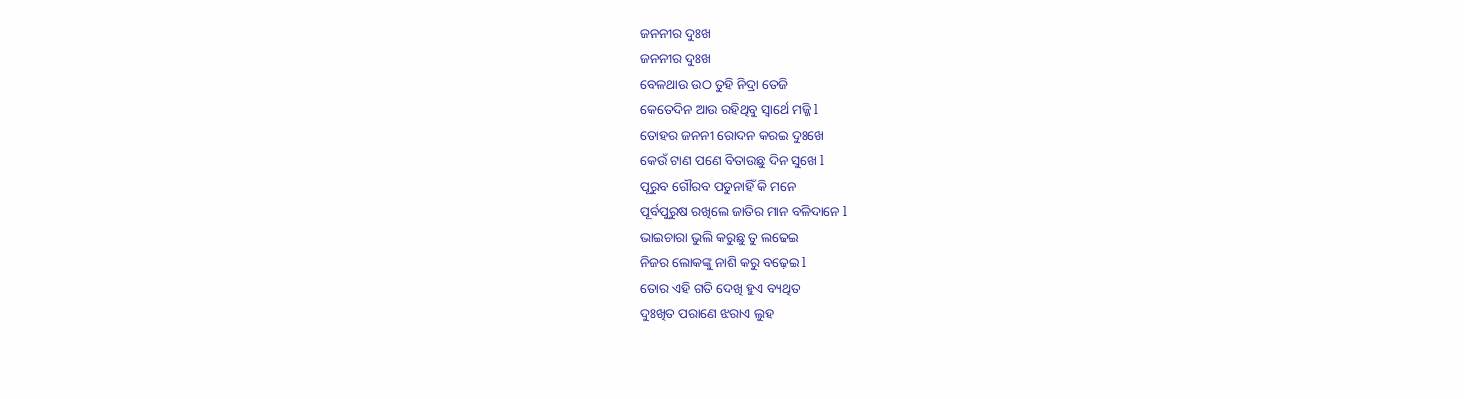ଜନନୀର ଦୁଃଖ
ଜନନୀର ଦୁଃଖ
ବେଳଥାଉ ଉଠ ତୁହି ନିଦ୍ରା ତେଜି
କେତେଦିନ ଆଉ ରହିଥିବୁ ସ୍ଵାର୍ଥେ ମଜ୍ଜି l
ତୋହର ଜନନୀ ରୋଦନ କରଇ ଦୁଃଖେ
କେଉଁ ଟାଣ ପଣେ ବିତାଉଛୁ ଦିନ ସୁଖେ l
ପୂରୁବ ଗୌରବ ପଡୁନାହିଁ କି ମନେ
ପୂର୍ବପୁରୁଷ ରଖିଲେ ଜାତିର ମାନ ବଳିଦାନେ l
ଭାଇଚାରା ଭୁଲି କରୁଛୁ ତୁ ଲଢେଇ
ନିଜର ଲୋକଙ୍କୁ ନାଶି କରୁ ବଢ଼େଇ l
ତୋର ଏହି ଗତି ଦେଖି ହୁଏ ବ୍ୟଥିତ
ଦୁଃଖିତ ପରାଣେ ଝରାଏ ଲୁହ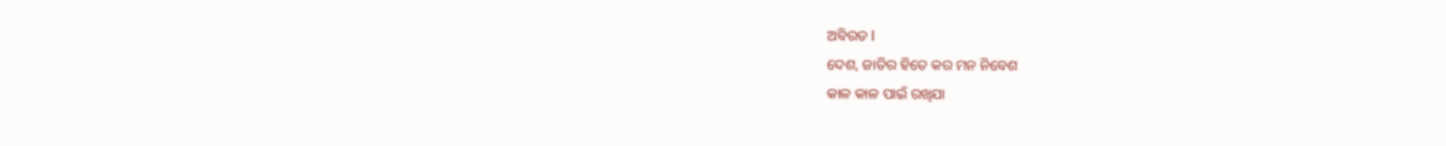ଅବିରତ l
ଦେଶ, ଜାତିର ହିତେ କର ମନ ନିବେଶ
କାଳ କାଳ ପାଇଁ ରଖିଯା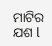ମାଟିର ଯଶ l